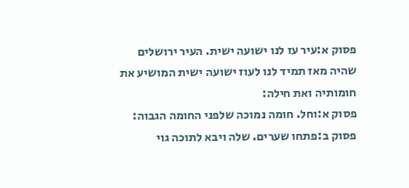פסוק א:עיר עז לנו ישועה ישית. העיר ירושלים שהיה מאז תמיד לנו לעוז ישועה ישית המושיע את חומותיה ואת חילה:
פסוק א:וחל. חומה נמוכה שלפני החומה הגבוה:
פסוק ב:פתחו שערים. שלה ויבא לתוכה גוי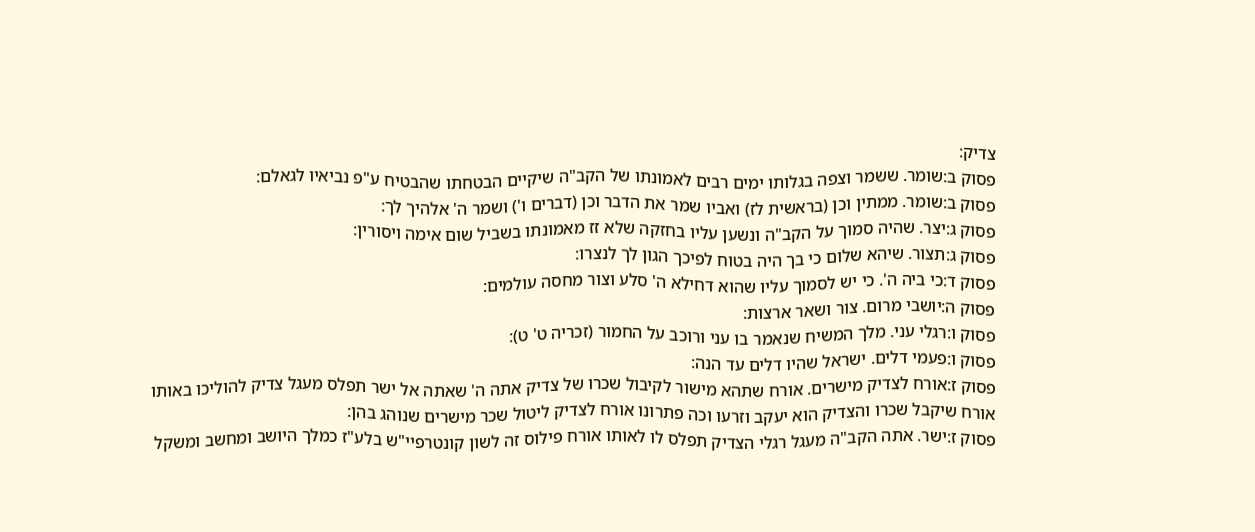צדיק:
פסוק ב:שומר. ששמר וצפה בגלותו ימים רבים לאמונתו של הקב"ה שיקיים הבטחתו שהבטיח ע"פ נביאיו לגאלם:
פסוק ב:שומר. ממתין וכן (בראשית לז) ואביו שמר את הדבר וכן (דברים ו') ושמר ה' אלהיך לך:
פסוק ג:יצר. שהיה סמוך על הקב"ה ונשען עליו בחזקה שלא זז מאמונתו בשביל שום אימה ויסורין:
פסוק ג:תצור. שיהא שלום כי בך היה בטוח לפיכך הגון לך לנצרו:
פסוק ד:כי ביה ה'. כי יש לסמוך עליו שהוא דחילא ה' סלע וצור מחסה עולמים:
פסוק ה:יושבי מרום. צור ושאר ארצות:
פסוק ו:רגלי עני. מלך המשיח שנאמר בו עני ורוכב על החמור (זכריה ט' ט):
פסוק ו:פעמי דלים. ישראל שהיו דלים עד הנה:
פסוק ז:אורח לצדיק מישרים. אורח שתהא מישור לקיבול שכרו של צדיק אתה ה' שאתה אל ישר תפלס מעגל צדיק להוליכו באותו אורח שיקבל שכרו והצדיק הוא יעקב וזרעו וכה פתרונו אורח לצדיק ליטול שכר מישרים שנוהג בהן:
פסוק ז:ישר. אתה הקב"ה מעגל רגלי הצדיק תפלס לו לאותו אורח פילוס זה לשון קונטרפיי"ש בלע"ז כמלך היושב ומחשב ומשקל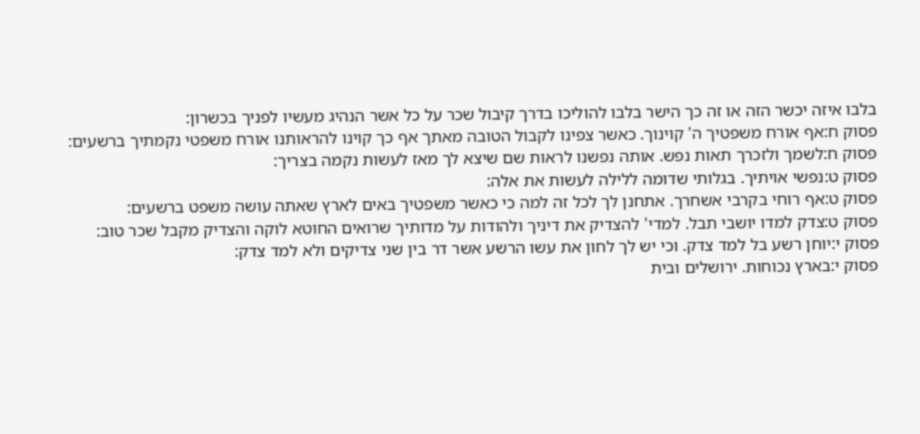בלבו איזה יכשר הזה או זה כך הישר בלבו להוליכו בדרך קיבול שכר על כל אשר הנהיג מעשיו לפניך בכשרון:
פסוק ח:אף אורח משפטיך ה' קוינוך. כאשר צפינו לקבול הטובה מאתך אף כך קוינו להראותנו אורח משפטי נקמתיך ברשעים:
פסוק ח:לשמך ולזכרך תאות נפש. אותה נפשנו לראות שם שיצא לך מאז לעשות נקמה בצריך:
פסוק ט:נפשי אויתיך. בגלותי שדומה ללילה לעשות את אלה:
פסוק ט:אף רוחי בקרבי אשחרך. אתחנן לך לכל זה למה כי כאשר משפטיך באים לארץ שאתה עושה משפט ברשעים:
פסוק ט:צדק למדו יושבי תבל. למדי' להצדיק את דיניך ולהודות על מדותיך שרואים החוטא לוקה והצדיק מקבל שכר טוב:
פסוק י:יוחן רשע בל למד צדק. וכי יש לך לחון את עשו הרשע אשר דר בין שני צדיקים ולא למד צדק:
פסוק י:בארץ נכוחות. ירושלים ובית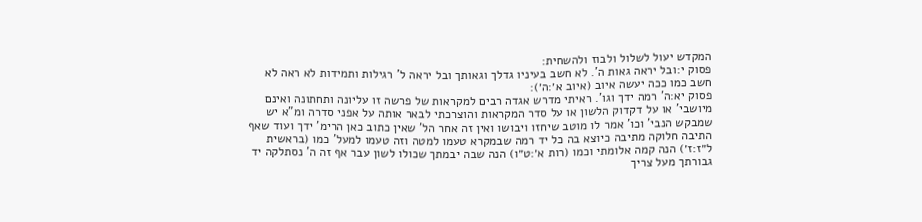המקדש יעול לשלול ולבוז ולהשחית:
פסוק י:ובל יראה גאות ה'. לא חשב בעיניו גדלך וגאותך ובל יראה ל' רגילות ותמידות לא ראה לא חשב כמו ככה יעשה איוב (איוב א׳:ה׳):
פסוק יא:ה' רמה ידך וגו'. ראיתי מדרש אגדה רבים למקראות של פרשה זו עליונה ותחתונה ואינם מיושבי' או על דקדוק הלשון או על סדר המקראות והוצרכתי לבאר אותה על אפני סדרה ומ"א יש שמבקש הנבי' וכו' אמר לו מוטב שיחזו ויבושו ואין זה אחר הל' שאין כתוב כאן הרימ' ידך ועוד שאף התיבה חלוקה מתיבה כיוצא בה כל יד רמה שבמקרא טעמו למטה וזה טעמו למעל' כמו (בראשית ל״ז:ז׳) הנה קמה אלומתי וכמו (רות א׳:ט״ו) הנה שבה יבמתך שכולו לשון עבר אף זה ה' נסתלקה יד גבורתך מעל צריך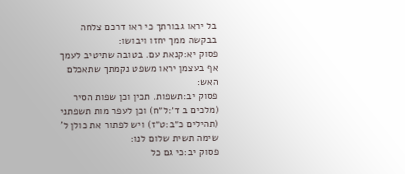בל יראו גבורתך כי ראו דרכם צלחה בבקשה ממך יחזו ויבושו:
פסוק יא:קנאת עם. בטובה שתיטיב לעמך אף בעצמן יראו משפט נקמתך שתאכלם האש:
פסוק יב:תשפות. תכין וכן שפות הסיר (מלכים ב ד׳:ל״ח) וכן לעפר מות תשפתני (תהילים כ״ב:ט״ז) ויש לפתור את כולן ל' שימה תשית שלום לנו:
פסוק יב:כי גם כל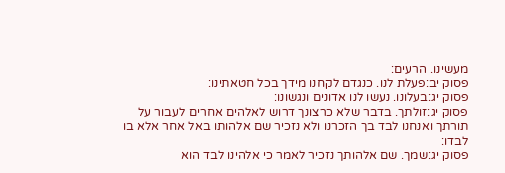מעשינו. הרעים:
פסוק יב:פעלת לנו. כנגדם לקחנו מידך בכל חטאתינו:
פסוק יג:בעלונו. נעשו לנו אדונים ונגשונו:
פסוק יג:זולתך. בדבר שלא כרצונך דרוש לאלהים אחרים לעבור על תורתך ואנחנו לבד בך הזכרנו ולא נזכיר שם אלהותו באל אחר אלא בו לבדו:
פסוק יג:שמך. שם אלהותך נזכיר לאמר כי אלהינו לבד הוא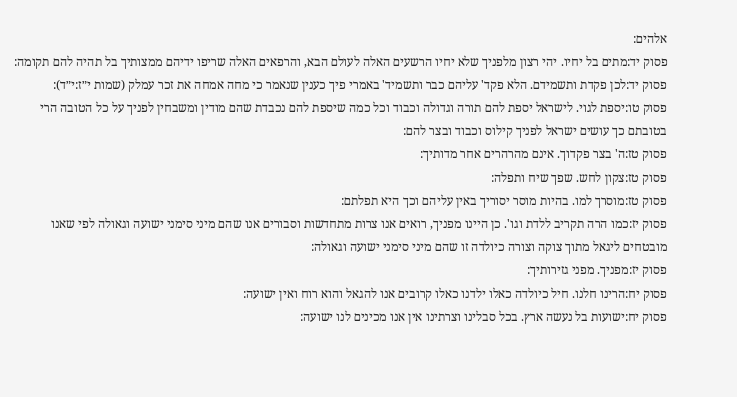אלהים:
פסוק יד:מתים בל יחיו. יהי רצון מלפניך שלא יחיו הרשעים האלה לעולם הבא, והרפאים האלה שריפו ידיהם ממצותיך בל תהיה להם תקומה:
פסוק יד:לכן פקדת ותשמידם. הלא פקד' עליהם כבר ותשמיד' באמרי פיך כענין שנאמר כי מחה אמחה את זכר עמלק (שמות י״ז:י״ד):
פסוק טו:יספת לגוי. לישראל יספת להם תורה וגדולה וכבוד וכל כמה שיספת להם נכבדת שהם מודין ומשבחין לפניך על כל הטובה הרי בטובתם כך עושים ישראל לפניך קילוס וכבוד ובצר להם:
פסוק טז:ה' בצר פקדוך. אינם מהרהרים אחר מדותיך:
פסוק טז:צקון לחש. שפך שיח ותפלה:
פסוק טז:מוסרך למו. בהיות מוסר יסוריך באין עליהם וכך היא תפלתם:
פסוק יז:כמו הרה תקריב ללדת וגו'. כן היינו מפניך, רואים אנו צרות מתחדשות וסבורים אנו שהם מיני סימני ישועה וגאולה לפי שאנו מובטחים ליגאל מתוך צוקה וצורה כיולדה זו שהם מיני סימני ישועה וגאולה:
פסוק יז:מפניך. מפני גזירותיך:
פסוק יח:הרינו חלנו. חיל כיולדה כאלו ילדנו כאלו קרובים אנו להגאל והוא רוח ואין ישועה:
פסוק יח:ישועות בל נעשה ארץ. בכל סבלינו וצרתינו אין אנו מכינים לנו ישועה: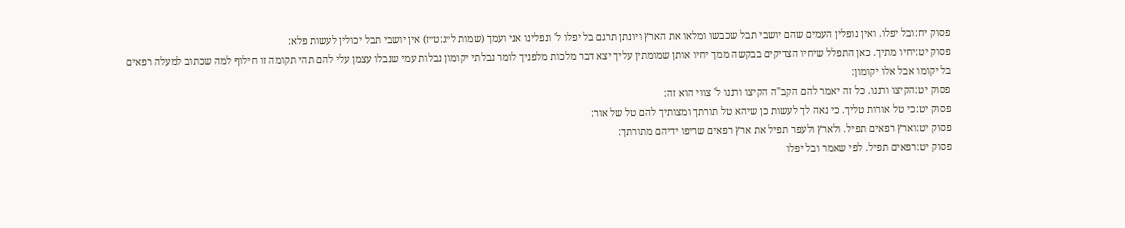פסוק יח:ובל יפלו. ואין נופלין העמים שהם יושבי תבל שכבשו ומלאו את הארץ ויונתן תרגם בל יפלו ל' ונפלינו אני ועמך (שמות ל״ג:ט״ז) אין יושבי תבל יכולין לעשות פלא:
פסוק יט:יחיו מתיך. כאן התפלל שיחיו הצדיקים בבקשה ממך יחיו אותן שמומתין עליך יצא דבר מלכות מלפניך לומר נבלתי יקומון נבלות עמי שנבלו עצמן עלי להם תהי תקומה זו חילוף למה שכתוב למעלה רפאים בל יקומו אבל אלו יקומון:
פסוק יט:הקיצו ורננו. כל זה יאמר להם הקב"ה הקיצו ורננו ל' צווי הוא זה:
פסוק יט:כי טל אורות טליך. כי נאה לך לעשות כן שיהא טל תורתך ומצותיך להם טל של אור:
פסוק יט:וארץ רפאים תפיל. ולארץ ולעפר תפיל את ארץ רפאים שריפו ידיהם מתורתך:
פסוק יט:רפאים תפיל. לפי שאמר ובל יפלו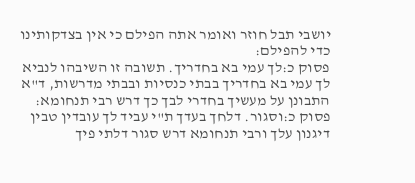יושבי תבל חוזר ואומר אתה הפילם כי אין בצדקותינו כדי להפילם:
פסוק כ:לך עמי בא בחדריך. תשובה זו השיבהו לנביא לך עמי בא בחדריך בבתי כנסיות ובבתי מדרשות, ד"א התבונן על מעשיך בחדרי לבך כך דרש רבי תנחומא:
פסוק כ:וסגור. דלחך בעדך ת"י עביד לך עובדין טבין דיגנון עלך ורבי תנחומא דרש סגור דלתי פיך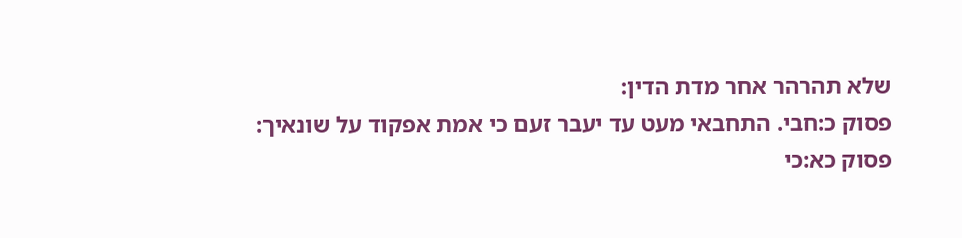שלא תהרהר אחר מדת הדין:
פסוק כ:חבי. התחבאי מעט עד יעבר זעם כי אמת אפקוד על שונאיך:
פסוק כא:כי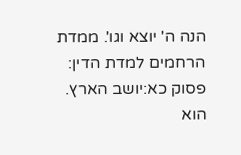הנה ה' יוצא וגו'. ממדת הרחמים למדת הדין:
פסוק כא:יושב הארץ. הוא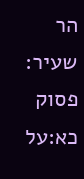הר שעיר:
פסוק כא:על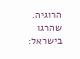הרוגיה. שהרגו בישראל: